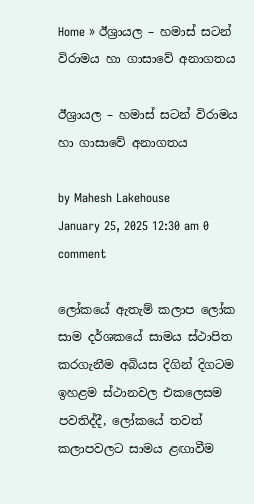Home » ඊශ්‍රායල – හමාස් සටන් විරාමය හා ගාසාවේ අනාගතය

ඊශ්‍රායල – හමාස් සටන් විරාමය හා ගාසාවේ අනාගතය

by Mahesh Lakehouse
January 25, 2025 12:30 am 0 comment

ලෝකයේ ඇතැම් කලාප ලෝක සාම දර්ශකයේ සාමය ස්ථාපිත කරගැනීම අබියස දිගින් දිගටම ඉහළම ස්ථානවල එකලෙසම පවතිද්දී, ලෝකයේ තවත් කලාපවලට සාමය ළඟාවීම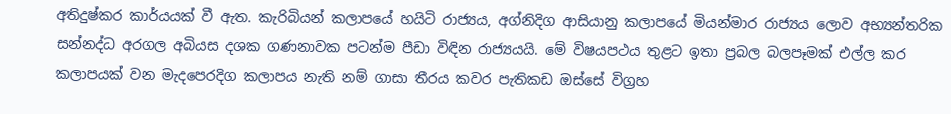අතිදුෂ්කර කාර්යයක් වී ඇත. කැරිබියන් කලාපයේ හයිටි රාජ්‍යය, අග්නිදිග ආසියානු කලාපයේ මියන්මාර රාජ්‍යය ලොව අභ්‍යන්තරික සන්නද්ධ අරගල අබියස දශක ගණනාවක පටන්ම පීඩා විඳින රාජ්‍යයයි. මේ විෂයපථය තුළට ඉතා ප්‍රබල බලපෑමක් එල්ල කර කලාපයක් වන මැදපෙරදිග කලාපය නැති නම් ගාසා තීරය කවර පැතිකඩ ඔස්සේ විග්‍රහ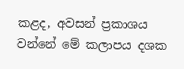කළද, අවසන් ප්‍රකාශය වන්නේ මේ කලාපය දශක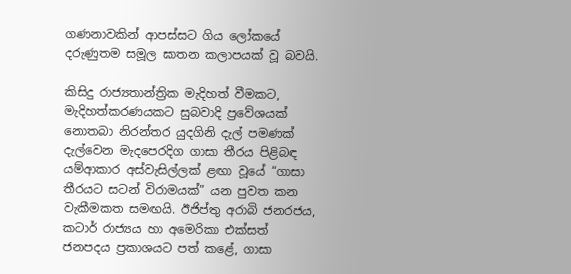ගණනාවකින් ආපස්සට ගිය ලෝකයේ දරුණුතම සමූල ඝාතන කලාපයක් වූ බවයි.

කිසිදු රාජ්‍යතාන්ත්‍රික මැදිහත් වීමකට, මැදිහත්කරණයකට සුබවාදි ප්‍රවේශයක් නොතබා නිරන්තර යුදගිනි දැල් පමණක් දැල්වෙන මැදපෙරදිග ගාසා තීරය පිළිබඳ යම්ආකාර අස්වැසිල්ලක් ළඟා වූයේ “ගාසා තීරයට සටන් විරාමයක්” යන පුවත කන වැකීමකත සමඟයි. ඊජිප්තු අරාබි ජනරජය, කටාර් රාජ්‍යය හා අමෙරිකා එක්සත් ජනපදය ප්‍රකාශයට පත් කළේ, ගාසා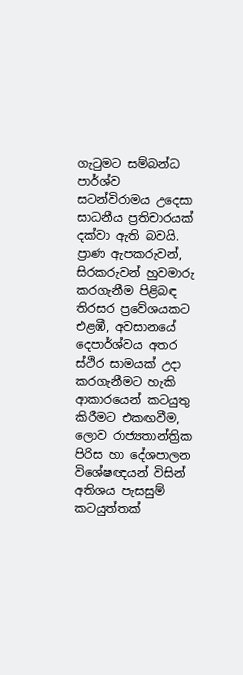ගැටුමට සම්බන්ධ පාර්ශ්ව සටන්විරාමය උදෙසා සාධනීය ප්‍රතිචාරයක් දක්වා ඇති බවයි. ප්‍රාණ ඇපකරුවන්, සිරකරුවන් හුවමාරු කරගැනීම පිළිබඳ තිරසර ප්‍රවේශයකට එළඹී, අවසානයේ දෙපාර්ශ්වය අතර ස්ථිර සාමයක් උදා කරගැනීමට හැකි ආකාරයෙන් කටයුතු කිරීමට එකඟවීම, ලොව රාජ්‍යතාන්ත්‍රික පිරිස හා දේශපාලන විශේෂඥයන් විසින් අතිශය පැසසුම් කටයුත්තක්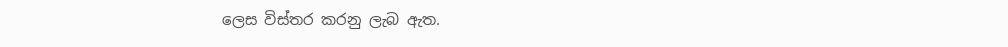ලෙස විස්තර කරනු ලැබ ඇත.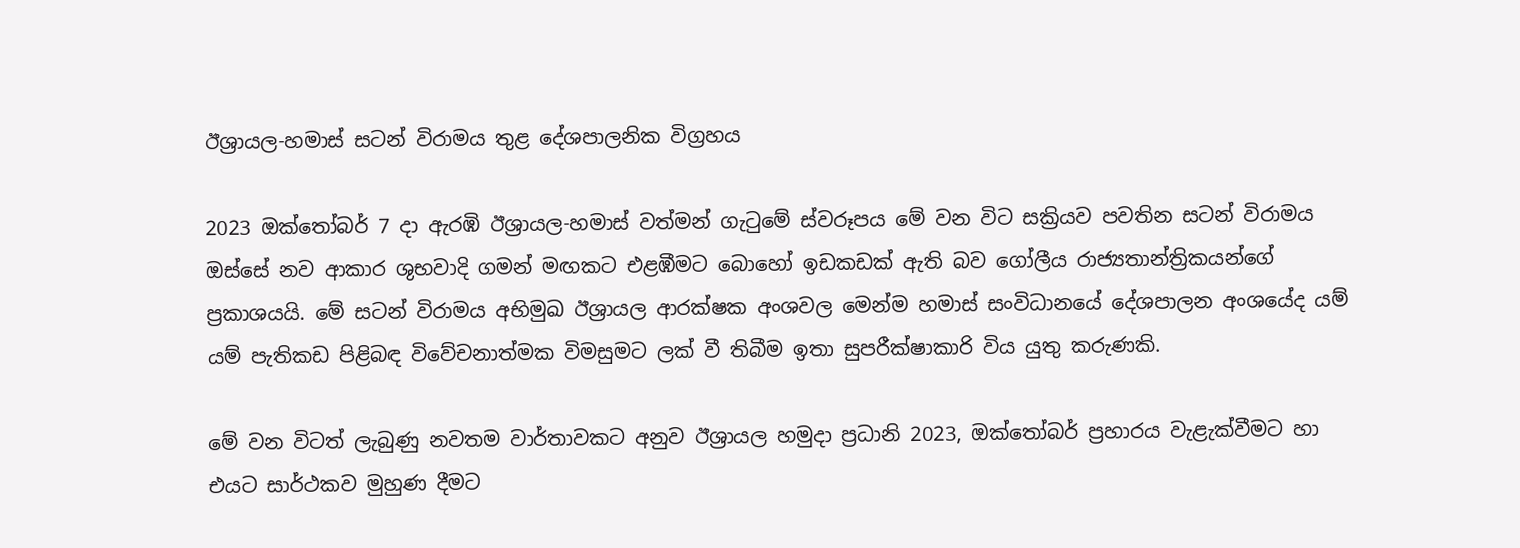ඊශ්‍රායල-හමාස් සටන් විරාමය තුළ දේශපාලනික විග්‍රහය

2023 ඔක්තෝබර් 7 දා ඇරඹි ඊශ්‍රායල-හමාස් වත්මන් ගැටුමේ ස්වරූපය මේ වන විට සක්‍රියව පවතින සටන් විරාමය ඔස්සේ නව ආකාර ශුභවාදි ගමන් මඟකට එළඹීමට බොහෝ ඉඩකඩක් ඇති බව ගෝලීය රාජ්‍යතාන්ත්‍රිකයන්ගේ ප්‍රකාශයයි. මේ සටන් විරාමය අභිමුඛ ඊශ්‍රායල ආරක්ෂක අංශවල මෙන්ම හමාස් සංවිධානයේ දේශපාලන අංශයේද යම් යම් පැතිකඩ පිළිබඳ විවේචනාත්මක විමසුමට ලක් වී තිබීම ඉතා සුපරීක්ෂාකාරි විය යුතු කරුණකි.

මේ වන විටත් ලැබුණු නවතම වාර්තාවකට අනුව ඊශ්‍රායල හමුදා ප්‍රධානි 2023, ඔක්තෝබර් ප්‍රහාරය වැළැක්වීමට හා එයට සාර්ථකව මුහුණ දීමට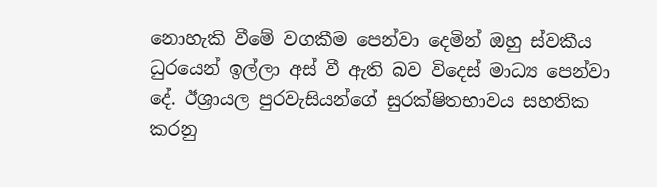නොහැකි වීමේ වගකීම පෙන්වා දෙමින් ඔහු ස්වකීය ධුරයෙන් ඉල්ලා අස් වී ඇති බව විදෙස් මාධ්‍ය පෙන්වා දේ. ඊශ්‍රායල පුරවැසියන්ගේ සුරක්ෂිතභාවය සහතික කරනු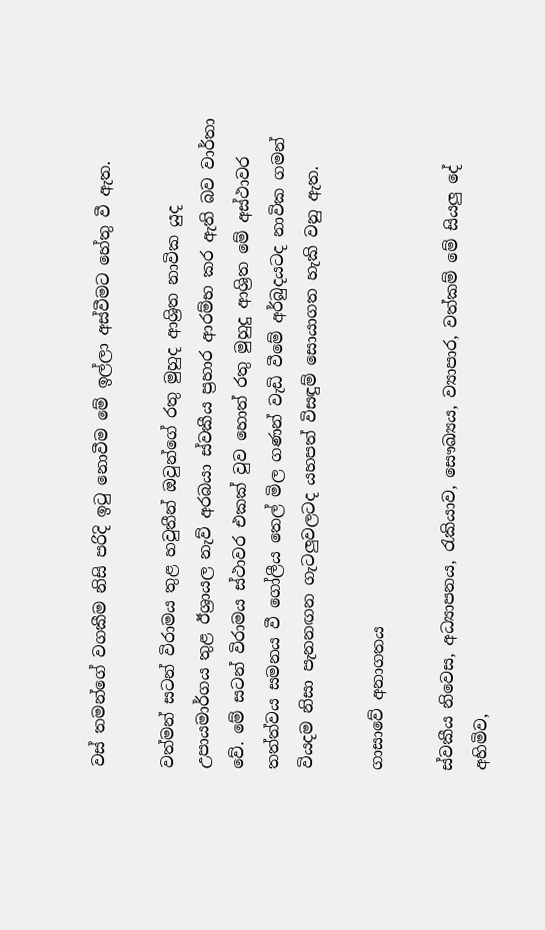වස් තමන්ගේ වගකීම නිසි පරිදි ඉටු නොවීම මේ ඉල්ලා අස්වීමට හේතු වී ඇත.

වත්මන් සටන් විරාමය තුළ හවුතීන් ඔවුන්ගේ රතු මුහුද ආශ්‍රිත නාවික යුද උපායමාර්ගය තුළ ඊශ්‍රායල නැව් අරබයා ස්වකීය ප්‍රහාර ආරම්භ කර ඇති බව වාර්තා වේ. මේ සටන් විරාමය ස්ථාවර එකක් වුව හොත් රතු මුහුදු ආශ්‍රිත මේ අස්ථාවර තත්ත්වය සමනය වී ගෝලීය තෙල් මිල ගණන් වැඩි වීමේ අර්බුදයටද නාවික ගමන් වියදම නිසා පැනනඟන ගැටලුවලටද යහපත් විසඳුම් සොයාගත හැකි වනු ඇත.

ගාසාවේ අනාගතය

ස්වකීය නිවෙස, අධ්‍යාපනය, රැකියාව, සෞඛ්‍යය, ව්‍යාපාර, වත්කම් මේ සියලු දේ අහිමිව,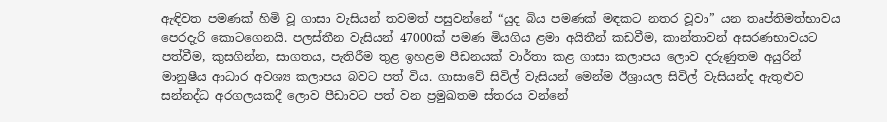ඇඳිවත පමණක් හිමි වූ ගාසා වැසියන් තවමත් පසුවන්නේ “යුද බිය පමණක් මඳකට නතර වූවා” යන තෘප්තිමත්භාවය පෙරදැරි කොටගෙනයි. පලස්තීන වැසියන් 47000ක් පමණ මියගිය ළමා අයිතීන් කඩවීම, කාන්තාවන් අසරණභාවයට පත්වීම, කුසගින්න, සාගතය, පැතිරීම තුළ ඉහළම පීඩනයක් වාර්තා කළ ගාසා කලාපය ලොව දරුණුතම අයුරින් මානුෂීය ආධාර අවශ්‍ය කලාපය බවට පත් විය. ගාසාවේ සිවිල් වැසියන් මෙන්ම ඊශ්‍රායල සිවිල් වැසියන්ද ඇතුළුව සන්නද්ධ අරගලයකදී ලොව පීඩාවට පත් වන ප්‍රමුඛතම ස්තරය වන්නේ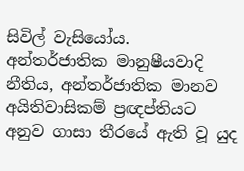සිවිල් වැසියෝය. අන්තර්ජාතික මානුෂීයවාදි නීතිය, අන්තර්ජාතික මානව අයිතිවාසිකම් ප්‍රඥප්තියට අනුව ගාසා තීරයේ ඇති වූ යුද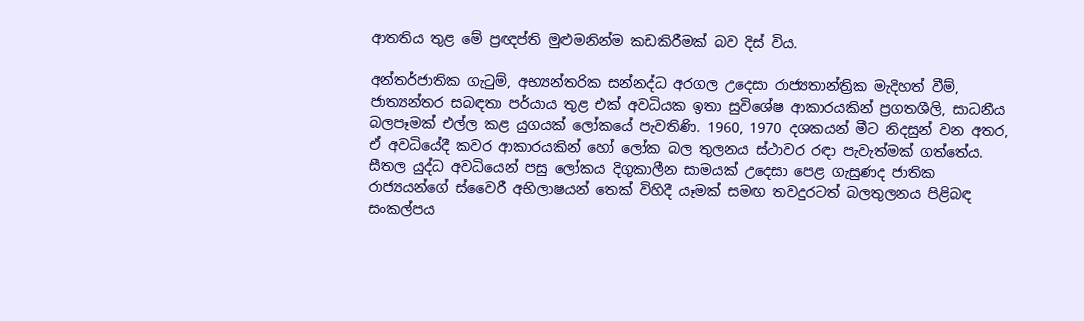ආතතිය තුළ මේ ප්‍රඥප්ති මුළුමනින්ම කඩකිරීමක් බව දිස් විය.

අන්තර්ජාතික ගැටුම්, අභ්‍යන්තරික සන්නද්ධ අරගල උදෙසා රාජ්‍යතාන්ත්‍රික මැදිහත් වීම්, ජාත්‍යන්තර සබඳතා පර්යාය තුළ එක් අවධියක ඉතා සුවිශේෂ ආකාරයකින් ප්‍රගතශීලි, සාධනීය බලපෑමක් එල්ල කළ යුගයක් ලෝකයේ පැවතිණි. 1960, 1970 දශකයන් මීට නිදසුන් වන අතර, ඒ අවධියේදී කවර ආකාරයකින් හෝ ලෝක බල තුලනය ස්ථාවර රඳා පැවැත්මක් ගත්තේය. සීතල යුද්ධ අවධියෙන් පසු ලෝකය දිගුකාලීන සාමයක් උදෙසා පෙළ ගැසුණද ජාතික රාජ්‍යයන්ගේ ස්වෛරී අභිලාෂයන් තෙක් විහිදී යෑමක් සමඟ තවදුරටත් බලතුලනය පිළිබඳ සංකල්පය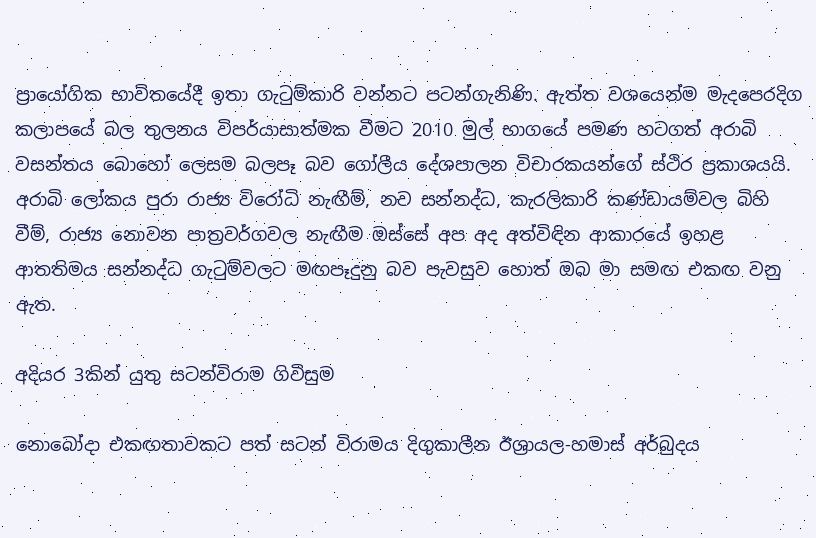ප්‍රායෝගික භාවිතයේදී ඉතා ගැටුම්කාරි වන්නට පටන්ගැනිණි. ඇත්ත වශයෙන්ම මැදපෙරදිග කලාපයේ බල තුලනය විපර්යාසාත්මක වීමට 2010 මුල් භාගයේ පමණ හටගත් අරාබි වසන්තය බොහෝ ලෙසම බලපෑ බව ගෝලීය දේශපාලන විචාරකයන්ගේ ස්ථිර ප්‍රකාශයයි. අරාබි ලෝකය පුරා රාජ්‍ය විරෝධි නැඟීම්, නව සන්නද්ධ, කැරලිකාරි කණ්ඩායම්වල බිහි වීම්, රාජ්‍ය නොවන පාත්‍රවර්ගවල නැඟීම ඔස්සේ අප අද අත්විඳින ආකාරයේ ඉහළ ආතතිමය සන්නද්ධ ගැටුම්වලට මඟපෑදුනු බව පැවසුව හොත් ඔබ මා සමඟ එකඟ වනු ඇත.

අදියර 3කින් යුතු සටන්විරාම ගිවිසුම

නොබෝදා එකඟතාවකට පත් සටන් විරාමය දිගුකාලීන ඊශ්‍රායල-හමාස් අර්බුදය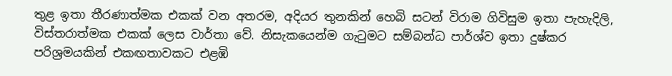තුළ ඉතා තීරණාත්මක එකක් වන අතරම, අදියර තුනකින් හෙබි සටන් විරාම ගිවිසුම ඉතා පැහැදිලි, විස්තරාත්මක එකක් ලෙස වාර්තා වේ. නිසැකයෙන්ම ගැටුමට සම්බන්ධ පාර්ශ්ව ඉතා දුෂ්කර පරිශ්‍රමයකින් එකඟතාවකට එළඹි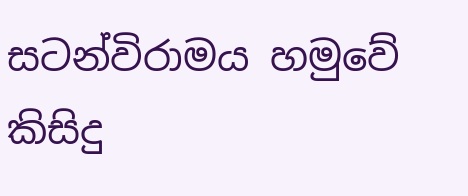සටන්විරාමය හමුවේ කිසිදු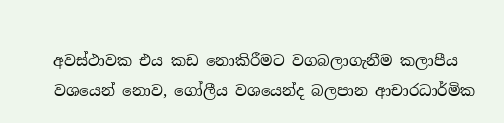අවස්ථාවක එය කඩ නොකිරීමට වගබලාගැනීම කලාපීය වශයෙන් නොව, ගෝලීය වශයෙන්ද බලපාන ආචාරධාර්මික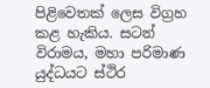පිළිවෙතක් ලෙස විග්‍රහ කළ හැකිය. සටන් විරාමය, මහා පරිමාණ යුද්ධයට ස්ථිර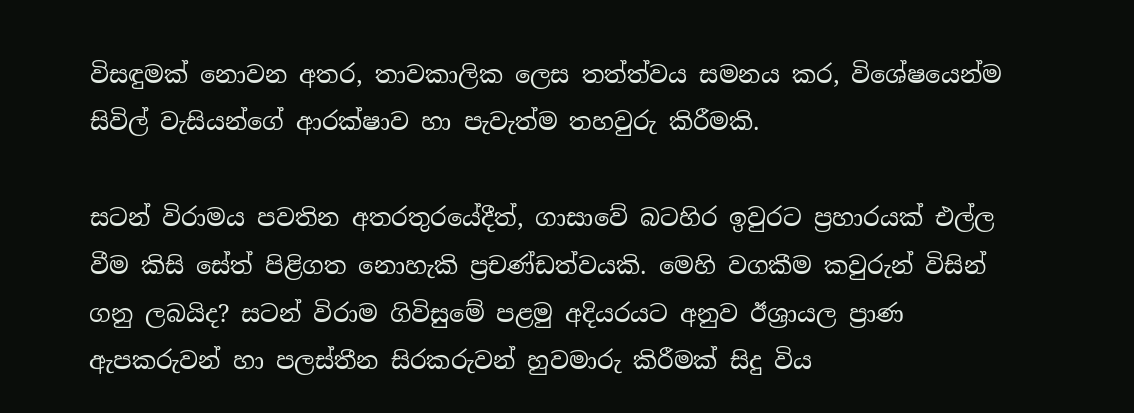විසඳුමක් නොවන අතර, තාවකාලික ලෙස තත්ත්වය සමනය කර, විශේෂයෙන්ම සිවිල් වැසියන්ගේ ආරක්ෂාව හා පැවැත්ම තහවුරු කිරීමකි.

සටන් විරාමය පවතින අතරතුරයේදීත්, ගාසාවේ බටහිර ඉවුරට ප්‍රහාරයක් එල්ල වීම කිසි සේත් පිළිගත නොහැකි ප්‍රචණ්ඩත්වයකි. මෙහි වගකීම කවුරුන් විසින් ගනු ලබයිද? සටන් විරාම ගිවිසුමේ පළමු අදියරයට අනුව ඊශ්‍රායල ප්‍රාණ ඇපකරුවන් හා පලස්තීන සිරකරුවන් හුවමාරු කිරීමක් සිදු විය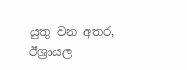යුතු වන අතර, ඊශ්‍රායල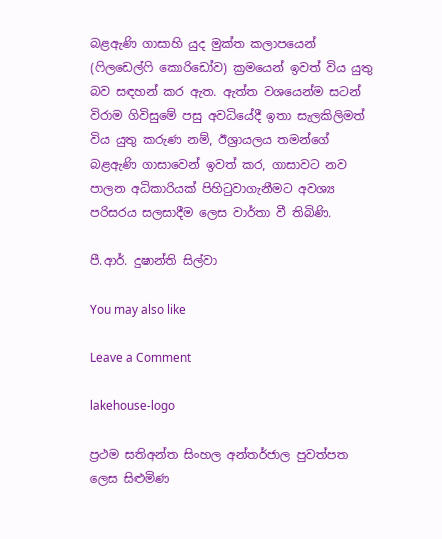බළඇණි ගාසාහි යුද මුක්ත කලාපයෙන් (ෆිලඩෙල්ෆි කොරිඩෝව) ක්‍රමයෙන් ඉවත් විය යුතු බව සඳහන් කර ඇත. ඇත්ත වශයෙන්ම සටන් විරාම ගිවිසුමේ පසු අවධියේදී ඉතා සැලකිලිමත් විය යුතු කරුණ නම්, ඊශ්‍රායලය තමන්ගේ බළඇණි ගාසාවෙන් ඉවත් කර, ගාසාවට නව පාලන අධිකාරියක් පිහිටුවාගැනීමට අවශ්‍ය පරිසරය සලසාදීම ලෙස වාර්තා වී තිබිණි.

පී.ආර්. දුෂාන්ති සිල්වා

You may also like

Leave a Comment

lakehouse-logo

ප්‍රථම සතිඅන්ත සිංහල අන්තර්ජාල පුවත්පත ලෙස සිළුමිණ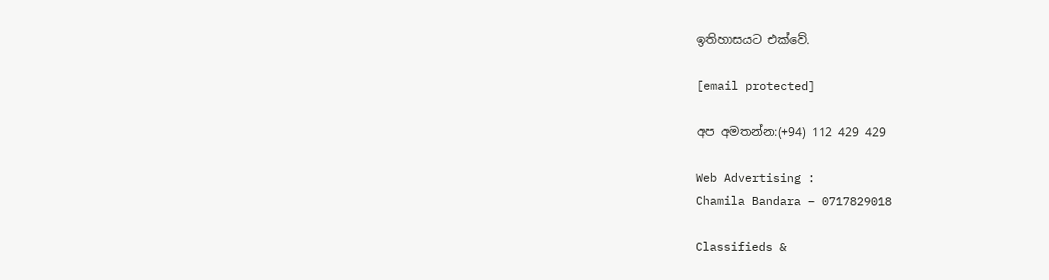ඉතිහාසයට එක්වේ.

[email protected]

අප අමතන්න:(+94) 112 429 429

Web Advertising :
Chamila Bandara – 0717829018

Classifieds &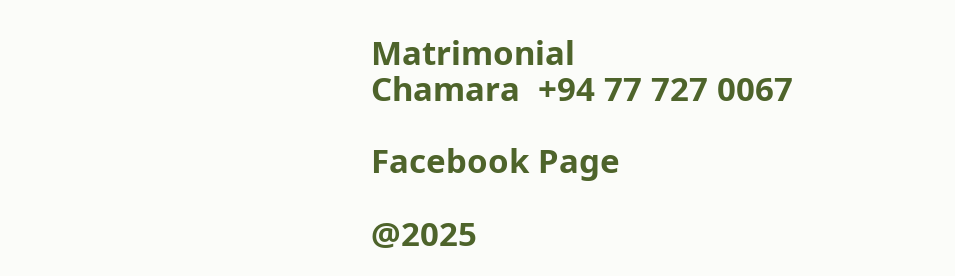Matrimonial
Chamara  +94 77 727 0067

Facebook Page

@2025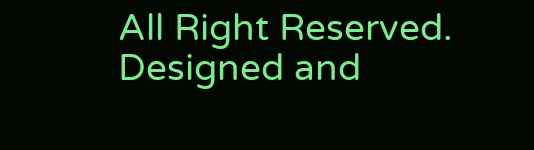All Right Reserved. Designed and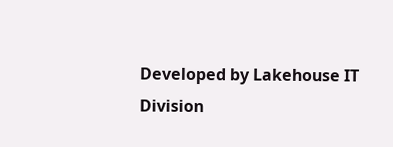Developed by Lakehouse IT Division